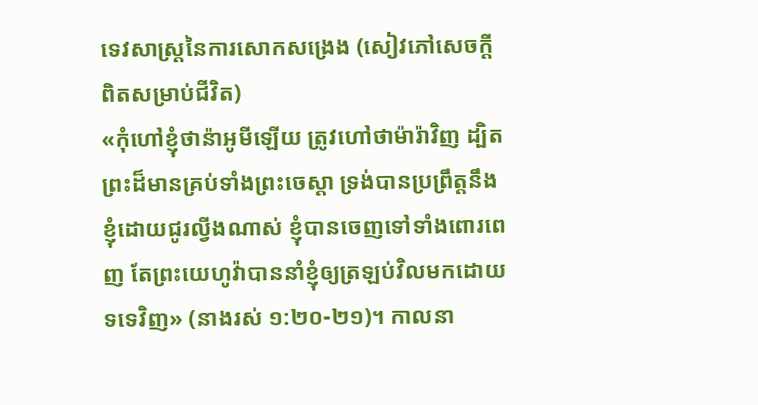ទេវសាស្ត្រនៃការសោកសង្រេង (សៀវភៅសេចក្ដីពិតសម្រាប់ជីវិត)
«កុំហៅខ្ញុំថាន៉ាអូមីឡើយ ត្រូវហៅថាម៉ារ៉ាវិញ ដ្បិតព្រះដ៏មានគ្រប់ទាំងព្រះចេស្តា ទ្រង់បានប្រព្រឹត្តនឹងខ្ញុំដោយជូរល្វីងណាស់ ខ្ញុំបានចេញទៅទាំងពោរពេញ តែព្រះយេហូវ៉ាបាននាំខ្ញុំឲ្យត្រឡប់វិលមកដោយទទេវិញ» (នាងរស់ ១:២០-២១)។ កាលនា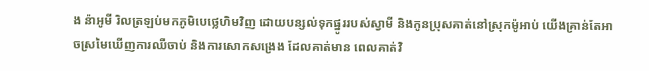ង ន៉ាអូមី រិលត្រឡប់មកភូមិបេថ្លេហិមវិញ ដោយបន្សល់ទុកផ្នូររបស់ស្វាមី និងកូនប្រុសគាត់នៅស្រុកម៉ូអាប់ យើងគ្រាន់តែអាចស្រមៃឃើញការឈឺចាប់ និងការសោកសង្រេង ដែលគាត់មាន ពេលគាត់វិ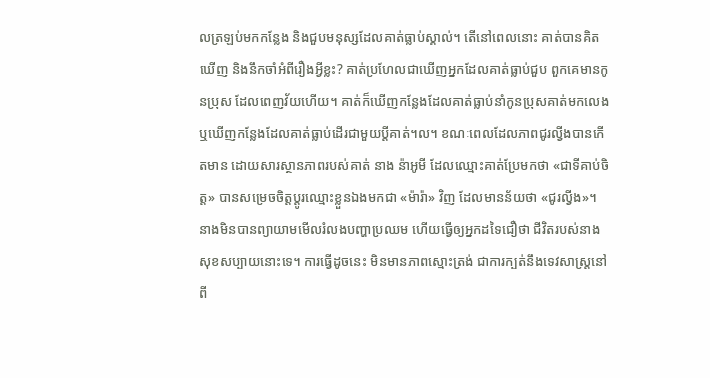លត្រឡប់មកកន្លែង និងជួបមនុស្សដែលគាត់ធ្លាប់ស្គាល់។ តើនៅពេលនោះ គាត់បានគិតឃើញ និងនឹកចាំអំពីរឿងអ្វីខ្លះ? គាត់ប្រហែលជាឃើញអ្នកដែលគាត់ធ្លាប់ជួប ពួកគេមានកូនប្រុស ដែលពេញវ័យហើយ។ គាត់ក៏ឃើញកន្លែងដែលគាត់ធ្លាប់នាំកូនប្រុសគាត់មកលេង ឬឃើញកន្លែងដែលគាត់ធ្លាប់ដើរជាមួយប្ដីគាត់។ល។ ខណៈពេលដែលភាពជូរល្វីងបានកើតមាន ដោយសារស្ថានភាពរបស់គាត់ នាង ន៉ាអូមី ដែលឈ្មោះគាត់ប្រែមកថា «ជាទីគាប់ចិត្ត» បានសម្រេចចិត្តប្ដូរឈ្មោះខ្លួនឯងមកជា «ម៉ារ៉ា» វិញ ដែលមានន័យថា «ជូរល្វីង»។ នាងមិនបានព្យាយាមមើលរំលងបញ្ហាប្រឈម ហើយធ្វើឲ្យអ្នកដទៃជឿថា ជីវិតរបស់នាងសុខសប្បាយនោះទេ។ ការធ្វើដូចនេះ មិនមានភាពស្មោះត្រង់ ជាការក្បត់នឹងទេវសាស្រ្តនៅពី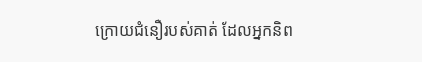ក្រោយជំនឿរបស់គាត់ ដែលអ្នកនិព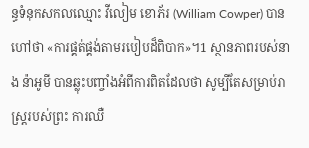ន្ធទំនុកសកលឈ្មោះ វីលៀម ខោភ័រ (William Cowper) បានហៅថា «ការផ្គត់ផ្គង់តាមរបៀបដ៏ពិបាក»។1 ស្ថានភាពរបស់នាង ន៉ាអូមី បានឆ្លុះបញ្ចាំងអំពីការពិតដែលថា សូម្បីតែសម្រាប់រាស្ត្ររបស់ព្រះ ការឈឺ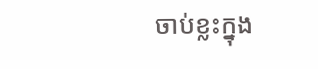ចាប់ខ្លះក្នុង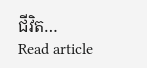ជីវិត…
Read article